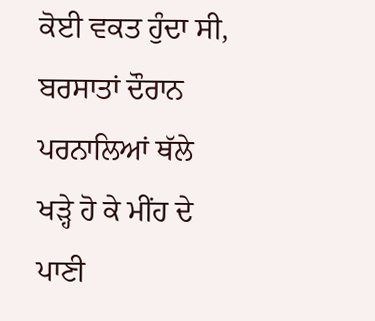ਕੋਈ ਵਕਤ ਹੁੰਦਾ ਸੀ, ਬਰਸਾਤਾਂ ਦੌਰਾਨ ਪਰਨਾਲਿਆਂ ਥੱਲੇ ਖੜ੍ਹੇ ਹੋ ਕੇ ਮੀਂਹ ਦੇ ਪਾਣੀ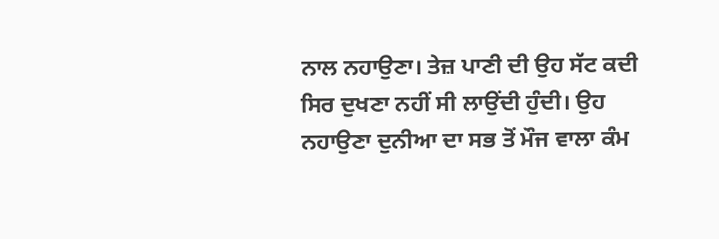ਨਾਲ ਨਹਾਉਣਾ। ਤੇਜ਼ ਪਾਣੀ ਦੀ ਉਹ ਸੱਟ ਕਦੀ ਸਿਰ ਦੁਖਣਾ ਨਹੀਂ ਸੀ ਲਾਉਂਦੀ ਹੁੰਦੀ। ਉਹ ਨਹਾਉਣਾ ਦੁਨੀਆ ਦਾ ਸਭ ਤੋਂ ਮੌਜ ਵਾਲਾ ਕੰਮ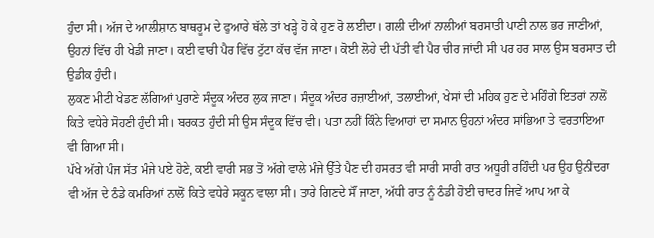ਹੁੰਦਾ ਸੀ। ਅੱਜ ਦੇ ਆਲੀਸ਼ਾਨ ਬਾਥਰੂਮ ਦੇ ਫੁਆਰੇ ਥੱਲੇ ਤਾਂ ਖੜ੍ਹੇ ਹੋ ਕੇ ਹੁਣ ਰੋ ਲਈਦਾ। ਗਲੀ ਦੀਆਂ ਨਾਲੀਆਂ ਬਰਸਾਤੀ ਪਾਣੀ ਨਾਲ ਭਰ ਜਾਣੀਆਂ, ਉਹਨਾਂ ਵਿੱਚ ਹੀ ਖੇਡੀ ਜਾਣਾ। ਕਈ ਵਾਰੀ ਪੈਰ ਵਿੱਚ ਟੁੱਟਾ ਕੱਚ ਵੱਜ ਜਾਣਾ। ਕੋਈ ਲੋਹੇ ਦੀ ਪੱਤੀ ਵੀ ਪੈਰ ਚੀਰ ਜਾਂਦੀ ਸੀ ਪਰ ਹਰ ਸਾਲ ਉਸ ਬਰਸਾਤ ਦੀ ਉਡੀਕ ਹੁੰਦੀ।
ਲੁਕਣ ਮੀਟੀ ਖੇਡਣ ਲੱਗਿਆਂ ਪੁਰਾਣੇ ਸੰਦੂਕ ਅੰਦਰ ਲੁਕ ਜਾਣਾ। ਸੰਦੂਕ ਅੰਦਰ ਰਜ਼ਾਈਆਂ, ਤਲਾਈਆਂ, ਖੇਸਾਂ ਦੀ ਮਹਿਕ ਹੁਣ ਦੇ ਮਹਿੰਗੇ ਇਤਰਾਂ ਨਾਲੋਂ ਕਿਤੇ ਵਧੇਰੇ ਸੋਹਣੀ ਹੁੰਦੀ ਸੀ। ਬਰਕਤ ਹੁੰਦੀ ਸੀ ਉਸ ਸੰਦੂਕ ਵਿੱਚ ਵੀ। ਪਤਾ ਨਹੀਂ ਕਿੰਨੇ ਵਿਆਹਾਂ ਦਾ ਸਮਾਨ ਉਹਨਾਂ ਅੰਦਰ ਸਾਂਭਿਆ ਤੇ ਵਰਤਾਇਆ ਵੀ ਗਿਆ ਸੀ।
ਪੱਖੇ ਅੱਗੇ ਪੰਜ ਸੱਤ ਮੰਜੇ ਪਏ ਹੋਣੇ, ਕਈ ਵਾਰੀ ਸਭ ਤੋਂ ਅੱਗੇ ਵਾਲੇ ਮੰਜੇ ਉੱਤੇ ਪੈਣ ਦੀ ਹਸਰਤ ਵੀ ਸਾਰੀ ਸਾਰੀ ਰਾਤ ਅਧੂਰੀ ਰਹਿੰਦੀ ਪਰ ਉਹ ਉਨੀਂਦਰਾ ਵੀ ਅੱਜ ਦੇ ਠੰਡੇ ਕਮਰਿਆਂ ਨਾਲੋਂ ਕਿਤੇ ਵਧੇਰੇ ਸਕੂਨ ਵਾਲਾ ਸੀ। ਤਾਰੇ ਗਿਣਦੇ ਸੌਂ ਜਾਣਾ, ਅੱਧੀ ਰਾਤ ਨੂੰ ਠੰਡੀ ਹੋਈ ਚਾਦਰ ਜਿਵੇਂ ਆਪ ਆ ਕੇ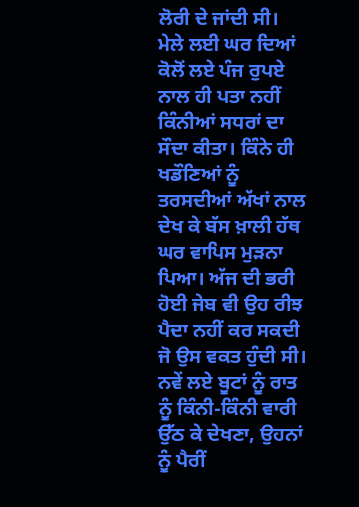ਲੋਰੀ ਦੇ ਜਾਂਦੀ ਸੀ।
ਮੇਲੇ ਲਈ ਘਰ ਦਿਆਂ ਕੋਲੋਂ ਲਏ ਪੰਜ ਰੁਪਏ ਨਾਲ ਹੀ ਪਤਾ ਨਹੀਂ ਕਿੰਨੀਆਂ ਸਧਰਾਂ ਦਾ ਸੌਦਾ ਕੀਤਾ। ਕਿੰਨੇ ਹੀ ਖਡੌਣਿਆਂ ਨੂੰ ਤਰਸਦੀਆਂ ਅੱਖਾਂ ਨਾਲ ਦੇਖ ਕੇ ਬੱਸ ਖ਼ਾਲੀ ਹੱਥ ਘਰ ਵਾਪਿਸ ਮੁੜਨਾ ਪਿਆ। ਅੱਜ ਦੀ ਭਰੀ ਹੋਈ ਜੇਬ ਵੀ ਉਹ ਰੀਝ ਪੈਦਾ ਨਹੀਂ ਕਰ ਸਕਦੀ ਜੋ ਉਸ ਵਕਤ ਹੁੰਦੀ ਸੀ।
ਨਵੇਂ ਲਏ ਬੂਟਾਂ ਨੂੰ ਰਾਤ ਨੂੰ ਕਿੰਨੀ-ਕਿੰਨੀ ਵਾਰੀ ਉੱਠ ਕੇ ਦੇਖਣਾ, ਉਹਨਾਂ ਨੂੰ ਪੈਰੀਂ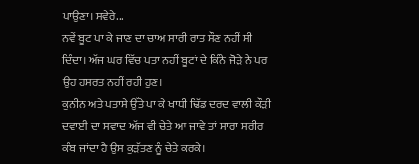ਪਾਉਣਾ। ਸਵੇਰੇ...
ਨਵੇਂ ਬੂਟ ਪਾ ਕੇ ਜਾਣ ਦਾ ਚਾਅ ਸਾਰੀ ਰਾਤ ਸੌਣ ਨਹੀਂ ਸੀ ਦਿੰਦਾ। ਅੱਜ ਘਰ ਵਿੱਚ ਪਤਾ ਨਹੀਂ ਬੂਟਾਂ ਦੇ ਕਿੰਨੇ ਜੋੜੇ ਨੇ ਪਰ ਉਹ ਹਸਰਤ ਨਹੀਂ ਰਹੀ ਹੁਣ।
ਕੁਨੀਨ ਅਤੇ ਪਤਾਸੇ ਉੱਤੇ ਪਾ ਕੇ ਖਾਧੀ ਢਿੱਡ ਦਰਦ ਵਾਲੀ ਕੌੜੀ ਦਵਾਈ ਦਾ ਸਵਾਦ ਅੱਜ ਵੀ ਚੇਤੇ ਆ ਜਾਵੇ ਤਾਂ ਸਾਰਾ ਸਰੀਰ ਕੰਬ ਜਾਂਦਾ ਹੈ ਉਸ ਕੁੜੱਤਣ ਨੂੰ ਚੇਤੇ ਕਰਕੇ।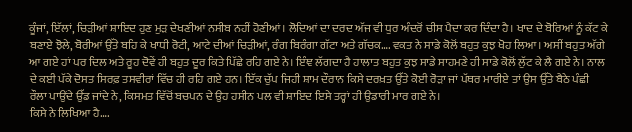ਕੂੰਜਾਂ, ਇੱਲਾਂ, ਚਿੜੀਆਂ ਸ਼ਾਇਦ ਹੁਣ ਮੁੜ ਦੇਖਣੀਆਂ ਨਸੀਬ ਨਹੀਂ ਹੋਣੀਆਂ। ਲੋਦਿਆਂ ਦਾ ਦਰਦ ਅੱਜ ਵੀ ਧੁਰ ਅੰਦਰੋਂ ਚੀਸ ਪੈਦਾ ਕਰ ਦਿੰਦਾ ਹੈ। ਖਾਦ ਦੇ ਬੋਰਿਆਂ ਨੂੰ ਕੱਟ ਕੇ ਬਣਾਏ ਝੋਲੇ, ਬੋਰੀਆਂ ਉੱਤੇ ਬਹਿ ਕੇ ਖਾਧੀ ਰੋਟੀ, ਆਟੇ ਦੀਆਂ ਚਿੜੀਆਂ, ਰੰਗ ਬਿਰੰਗਾ ਗੱਟਾ ਅਤੇ ਗੱਚਕ…. ਵਕਤ ਨੇ ਸਾਡੇ ਕੋਲੋਂ ਬਹੁਤ ਕੁਝ ਖੋਹ ਲਿਆ। ਅਸੀਂ ਬਹੁਤ ਅੱਗੇ ਆ ਗਏ ਹਾਂ ਪਰ ਦਿਲ ਅਤੇ ਰੂਹ ਦੋਵੇਂ ਹੀ ਬਹੁਤ ਦੂਰ ਕਿਤੇ ਪਿੱਛੇ ਰਹਿ ਗਏ ਨੇ। ਇੰਞ ਲੱਗਦਾ ਹੈ ਹਾਲਾਤ ਬਹੁਤ ਕੁਝ ਸਾਡੇ ਸਾਹਮਣੇ ਹੀ ਸਾਡੇ ਕੋਲੋਂ ਲੁੱਟ ਕੇ ਲੈ ਗਏ ਨੇ। ਨਾਲ ਦੇ ਕਈ ਪੱਕੇ ਦੋਸਤ ਸਿਰਫ਼ ਤਸਵੀਰਾਂ ਵਿੱਚ ਹੀ ਰਹਿ ਗਏ ਹਨ। ਇੱਕ ਚੁੱਪ ਜਿਹੀ ਸ਼ਾਮ ਦੌਰਾਨ ਕਿਸੇ ਦਰਖ਼ਤ ਉੱਤੇ ਕੋਈ ਰੋੜਾ ਜਾਂ ਪੱਥਰ ਮਾਰੀਏ ਤਾਂ ਉਸ ਉੱਤੇ ਬੈਠੇ ਪੰਛੀ ਰੌਲਾ ਪਾਉਂਦੇ ਉੱਡ ਜਾਂਦੇ ਨੇ, ਕਿਸਮਤ ਵਿੱਚੋਂ ਬਚਪਨ ਦੇ ਉਹ ਹਸੀਨ ਪਲ ਵੀ ਸ਼ਾਇਦ ਇਸੇ ਤਰ੍ਹਾਂ ਹੀ ਉਡਾਰੀ ਮਾਰ ਗਏ ਨੇ।
ਕਿਸੇ ਨੇ ਲਿਖਿਆ ਹੈ….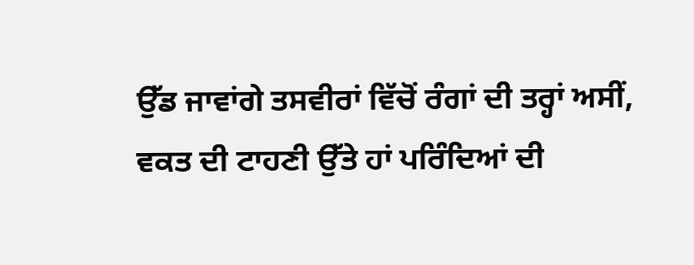ਉੱਡ ਜਾਵਾਂਗੇ ਤਸਵੀਰਾਂ ਵਿੱਚੋਂ ਰੰਗਾਂ ਦੀ ਤਰ੍ਹਾਂ ਅਸੀਂ,
ਵਕਤ ਦੀ ਟਾਹਣੀ ਉੱਤੇ ਹਾਂ ਪਰਿੰਦਿਆਂ ਦੀ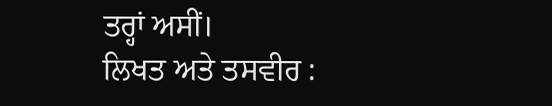ਤਰ੍ਹਾਂ ਅਸੀਂ।
ਲਿਖਤ ਅਤੇ ਤਸਵੀਰ :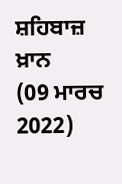ਸ਼ਹਿਬਾਜ਼ ਖ਼ਾਨ
(09 ਮਾਰਚ 2022)